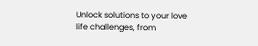Unlock solutions to your love life challenges, from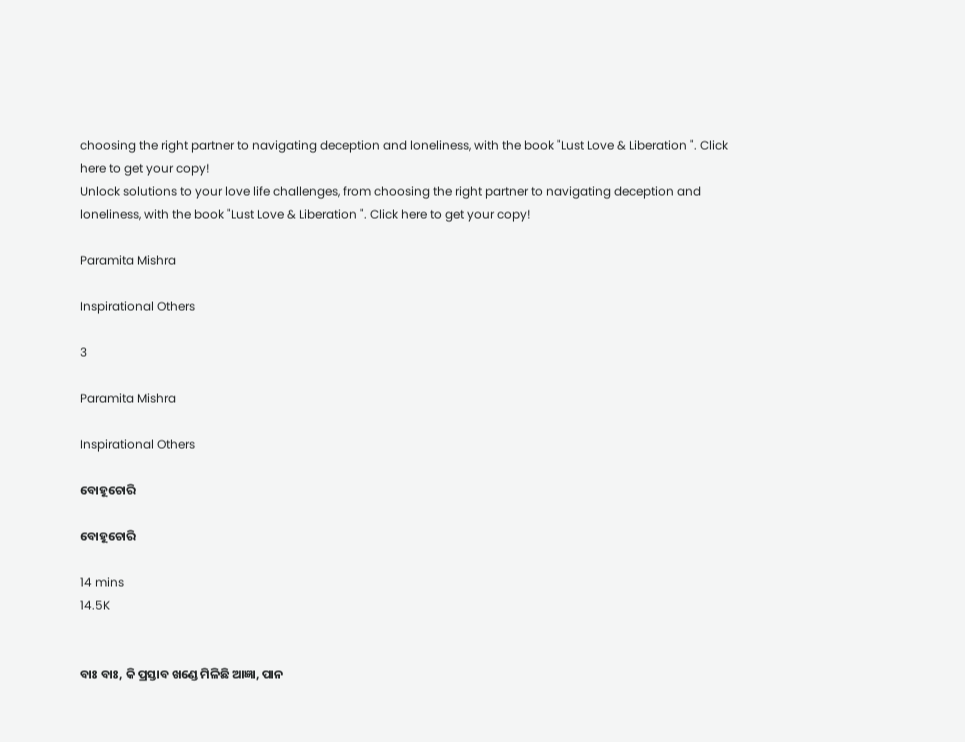choosing the right partner to navigating deception and loneliness, with the book "Lust Love & Liberation ". Click here to get your copy!
Unlock solutions to your love life challenges, from choosing the right partner to navigating deception and loneliness, with the book "Lust Love & Liberation ". Click here to get your copy!

Paramita Mishra

Inspirational Others

3

Paramita Mishra

Inspirational Others

ବୋହୂଚୋରି

ବୋହୂଚୋରି

14 mins
14.5K


ବାଃ ବାଃ, କି ପ୍ରସ୍ତାବ ଖଣ୍ଡେ ମିଳିଛି ଆଜ୍ଞା, ପାନ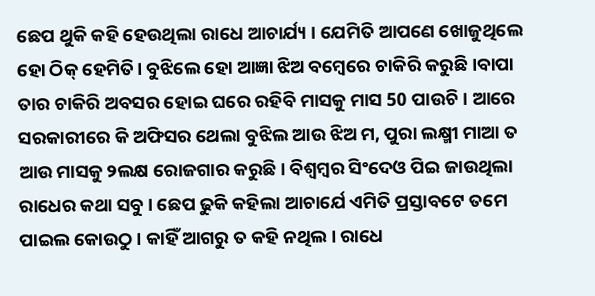ଛେପ ଥୁକି କହି ହେଉଥିଲା ରାଧେ ଆଚାର୍ଯ୍ୟ । ଯେମିତି ଆପଣେ ଖୋଜୁଥିଲେ ହୋ ଠିକ୍ ହେମିତି। ବୁଝିଲେ ହୋ ଆଜ୍ଞା ଝିଅ ବମ୍ବେରେ ଚାକିରି କରୁଛି ।ବାପା ତାର ଚାକିରି ଅବସର ହୋଇ ଘରେ ରହିବି ମାସକୁ ମାସ 50 ପାଉଚି। ଆରେ ସରକାରୀରେ କି ଅଫିସର ଥେଲା ବୁଝିଲ ଆଉ ଝିଅ ମ, ପୁରା ଲକ୍ଷ୍ମୀ ମାଆ ତ ଆଉ ମାସକୁ ୨ଲକ୍ଷ ରୋଜଗାର କରୁଛି। ବିଶ୍ବମ୍ବର ସିଂଦେଓ ପିଇ ଜାଉଥିଲା ରାଧେର କଥା ସବୁ। ଛେପ ଢୁକି କହିଲା ଆଚାର୍ଯେ ଏମିତି ପ୍ରସ୍ତାବଟେ ତମେ ପାଇଲ କୋଉଠୁ। କାହିଁ ଆଗରୁ ତ କହି ନଥିଲ। ରାଧେ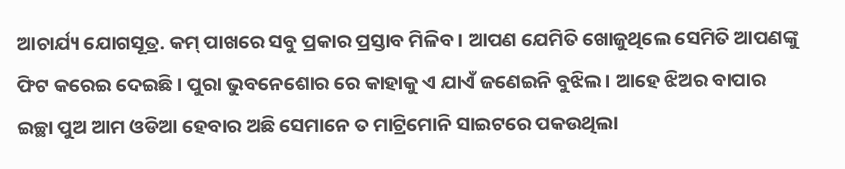ଆଚାର୍ଯ୍ୟ ଯୋଗସୂତ୍ର. କମ୍ ପାଖରେ ସବୁ ପ୍ରକାର ପ୍ରସ୍ତାବ ମିଳିବ। ଆପଣ ଯେମିତି ଖୋଜୁଥିଲେ ସେମିତି ଆପଣଙ୍କୁ ଫିଟ କରେଇ ଦେଇଛି। ପୁରା ଭୁବନେଶୋର ରେ କାହାକୁ ଏ ଯାଏଁ ଜଣେଇନି ବୁଝିଲ। ଆହେ ଝିଅର ବାପାର ଇଚ୍ଛା ପୁଅ ଆମ ଓଡିଆ ହେବାର ଅଛି ସେମାନେ ତ ମାଟ୍ରିମୋନି ସାଇଟରେ ପକଉଥିଲା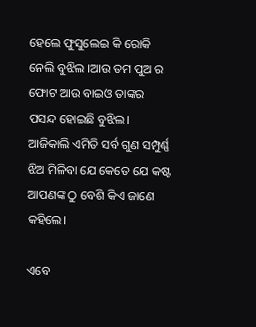ହେଲେ ଫୁସୁଲେଇ କି ରୋକି ନେଲି ବୁଝିଲ ।ଆଉ ତମ ପୁଅ ର ଫୋଟ ଆଉ ବାଇଓ ତାଙ୍କର ପସନ୍ଦ ହୋଇଛି ବୁଝିଲ। ଆଜିକାଲି ଏମିତି ସର୍ବ ଗୁଣ ସମ୍ପୁର୍ଣ୍ଣ ଝିଅ ମିଳିବା ଯେ କେତେ ଯେ କଷ୍ଟ ଆପଣଙ୍କ ଠୁ ବେଶି କିଏ ଜାଣେ କହିଲେ।

ଏବେ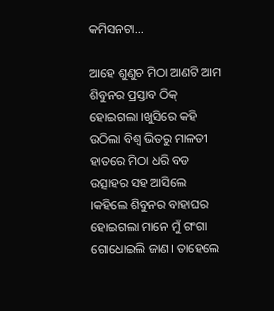କମିସନଟା...

ଆହେ ଶୁଣୁଚ ମିଠା ଆଣଟି ଆମ ଶିବୁନର ପ୍ରସ୍ତାବ ଠିକ୍ ହୋଇଗଲା ।ଖୁସିରେ କହି ଉଠିଲା ବିଶ୍ଵ ଭିତରୁ ମାଳତୀ ହାତରେ ମିଠା ଧରି ବଡ ଉତ୍ସାହର ସହ ଆସିଲେ ।କହିଲେ ଶିବୁନର ବାହାଘର ହୋଇଗଲା ମାନେ ମୁଁ ଗଂଗା ଗୋଧୋଇଲି ଜାଣ। ତାହେଲେ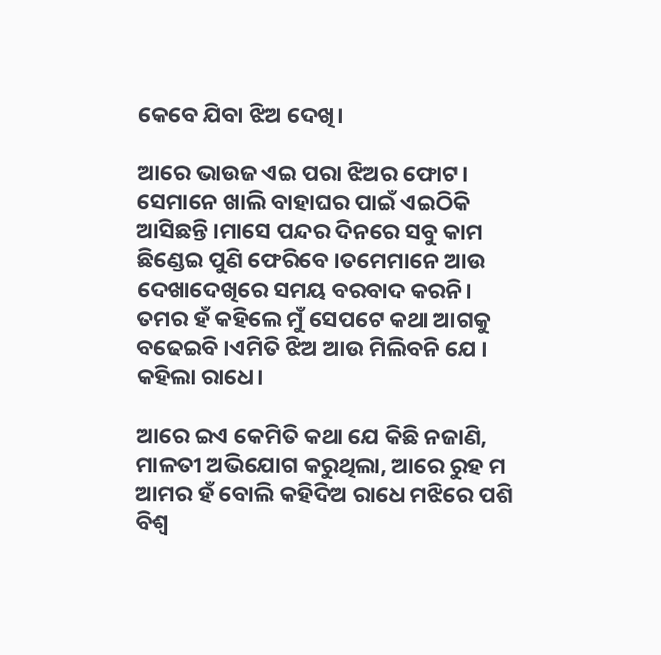କେବେ ଯିବା ଝିଅ ଦେଖି।

ଆରେ ଭାଉଜ ଏଇ ପରା ଝିଅର ଫୋଟ। ସେମାନେ ଖାଲି ବାହାଘର ପାଇଁ ଏଇଠିକି ଆସିଛନ୍ତି ।ମାସେ ପନ୍ଦର ଦିନରେ ସବୁ କାମ ଛିଣ୍ଡେଇ ପୁଣି ଫେରିବେ ।ତମେମାନେ ଆଉ ଦେଖାଦେଖିରେ ସମୟ ବରବାଦ କରନି। ତମର ହଁ କହିଲେ ମୁଁ ସେପଟେ କଥା ଆଗକୁ ବଢେଇବି ।ଏମିତି ଝିଅ ଆଉ ମିଲିବନି ଯେ । କହିଲା ରାଧେ।

ଆରେ ଇଏ କେମିତି କଥା ଯେ କିଛି ନଜାଣି, ମାଳତୀ ଅଭିଯୋଗ କରୁଥିଲା, ଆରେ ରୁହ ମ ଆମର ହଁ ବୋଲି କହିଦିଅ ରାଧେ ମଝିରେ ପଶି ବିଶ୍ଵ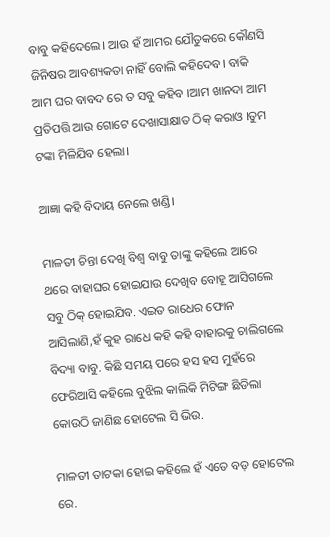ବାବୁ କହିଦେଲେ। ଆଉ ହଁ ଆମର ଯୌତୁକରେ କୌଣସି ଜିନିଷର ଆବଶ୍ୟକତା ନାହିଁ ବୋଲି କହିଦେବ। ବାକି ଆମ ଘର ବାବଦ ରେ ତ ସବୁ କହିବ ।ଆମ ଖାନଦା ଆମ ପ୍ରତିପତ୍ତି ଆଉ ଗୋଟେ ଦେଖାସାକ୍ଷାତ ଠିକ୍ କରାଓ ।ତୁମ ଟଙ୍କା ମିଳିଯିବ ହେଲା।

ଆଜ୍ଞା କହି ବିଦାୟ ନେଲେ ଖଣ୍ଡି।

ମାଳତୀ ଚିନ୍ତା ଦେଖି ବିଶ୍ଵ ବାବୁ ତାଙ୍କୁ କହିଲେ ଆରେ ଥରେ ବାହାଘର ହୋଇଯାଉ ଦେଖିବ ବୋହୂ ଆସିଗଲେ ସବୁ ଠିକ୍ ହୋଇଯିବ. ଏଇତ ରାଧେର ଫୋନ ଆସିଲାଣି,ହଁ କୁହ ରାଧେ କହି କହି ବାହାରକୁ ଚାଲିଗଲେ ବିଦ୍ୟା ବାବୁ. କିଛି ସମୟ ପରେ ହସ ହସ ମୁହଁରେ ଫେରିଆସି କହିଲେ ବୁଝିଲ କାଲିକି ମିଟିଙ୍ଗ ଛିଡିଲା କୋଉଠି ଜାଣିଛ ହୋଟେଲ ସି ଭିଉ.

ମାଳତୀ ତାଟକା ହୋଇ କହିଲେ ହଁ ଏତେ ବଡ଼ ହୋଟେଲ ରେ.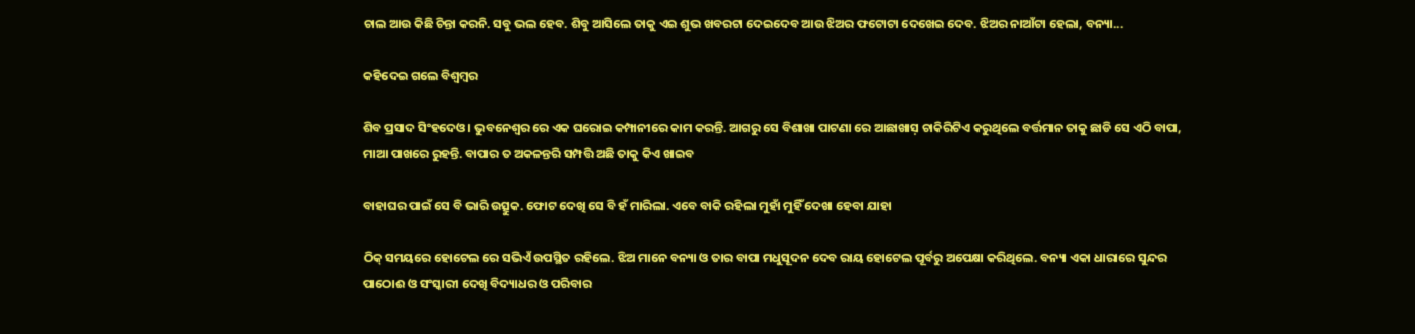ଚାଲ ଆଉ କିଛି ଚିନ୍ତା କରନି. ସବୁ ଭଲ ହେବ. ଶିବୁ ଆସିଲେ ତାକୁ ଏଇ ଶୁଭ ଖବରଟା ଦେଇଦେବ ଆଉ ଝିଅର ଫଟୋଟା ଦେଖେଇ ଦେବ. ଝିଅର ନାଆଁଟା ହେଲା, ବନ୍ୟା...

କହିଦେଇ ଗଲେ ବିଶ୍ବମ୍ବର

ଶିବ ପ୍ରସାଦ ସିଂହଦେଓ। ଭୁବନେଶ୍ଵର ରେ ଏକ ଘରୋଇ କମ୍ପାନୀରେ କାମ କରନ୍ତି. ଆଗରୁ ସେ ବିଶାଖା ପାଟଣା ରେ ଆଛାଖାସ଼ ଚାକିରିଟିଏ କରୁଥିଲେ ବର୍ତ୍ତମାନ ତାକୁ ଛାଡି ସେ ଏଠି ବାପା, ମାଆ ପାଖରେ ରୁହନ୍ତି. ବାପାର ତ ଅକଳନ୍ତରି ସମ୍ପତ୍ତି ଅଛି ତାକୁ କିଏ ଖାଇବ

ବାହାଘର ପାଇଁ ସେ ବି ଭାରି ଉତ୍ସୁକ. ଫୋଟ ଦେଖି ସେ ବି ହଁ ମାରିଲା. ଏବେ ବାକି ରହିଲା ମୁହାଁ ମୁହିଁ ଦେଖା ହେବା ଯାହା

ଠିକ୍ ସମୟରେ ହୋଟେଲ ରେ ସଭିଏଁ ଉପସ୍ଥିତ ରହିଲେ. ଝିଅ ମାନେ ବନ୍ୟା ଓ ତାର ବାପା ମଧୁସୂଦନ ଦେବ ରାୟ ହୋଟେଲ ପୂର୍ବରୁ ଅପେକ୍ଷା କରିଥିଲେ. ବନ୍ୟା ଏକା ଧାରାରେ ସୁନ୍ଦର ପାଠୋଈ ଓ ସଂସ୍କାରୀ ଦେଖି ବିଦ୍ୟାଧର ଓ ପରିବାର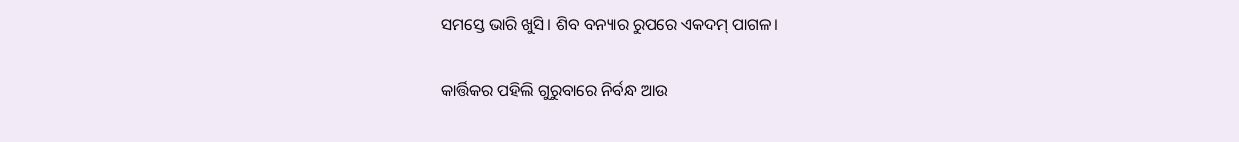ସମସ୍ତେ ଭାରି ଖୁସି। ଶିବ ବନ୍ୟାର ରୁପରେ ଏକଦମ୍ ପାଗଳ।

କାର୍ତ୍ତିକର ପହିଲି ଗୁରୁବାରେ ନିର୍ବନ୍ଧ ଆଉ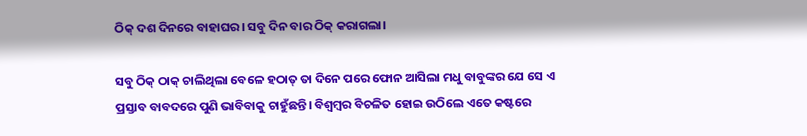ଠିକ୍ ଦଶ ଦିନରେ ବାହାଘର। ସବୁ ଦିନ ବାର ଠିକ୍ କରାଗଲା।

ସବୁ ଠିକ୍ ଠାକ୍ ଚାଲିଥିଲା ବେଳେ ହଠାତ୍ ତା ଦିନେ ପରେ ଫୋନ ଆସିଲା ମଧୁ ବାବୁଙ୍କର ଯେ ସେ ଏ ପ୍ରସ୍ତାବ ବାବଦରେ ପୁଣି ଭାବିବାକୁ ଚାହୁଁଛନ୍ତି। ବିଶ୍ବମ୍ବର ବିଚଳିତ ହୋଇ ଉଠିଲେ ଏତେ କଷ୍ଟରେ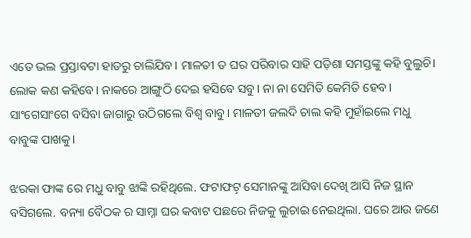ଏତେ ଭଲ ପ୍ରସ୍ତାବଟା ହାତରୁ ଚାଲିଯିବ। ମାଳତୀ ତ ଘର ପରିବାର ସାହି ପଡ଼ିଶା ସମସ୍ତଙ୍କୁ କହି ବୁଲୁଚି। ଲୋକ କଣ କହିବେ। ନାକରେ ଆଙ୍ଗୁଠି ଦେଇ ହସିବେ ସବୁ। ନା ନା ସେମିତି କେମିତି ହେବ। ସାଂଗେସାଂଗେ ବସିବା ଜାଗାରୁ ଉଠିଗଲେ ବିଶ୍ଵ ବାବୁ। ମାଳତୀ ଜଲଦି ଚାଲ କହି ମୁହାଁଇଲେ ମଧୁ ବାବୁଙ୍କ ପାଖକୁ।

ଝରକା ଫାଙ୍କ ରେ ମଧୁ ବାବୁ ଝାଙ୍କି ରହିଥିଲେ. ଫଟାଫଟ଼୍ ସେମାନଙ୍କୁ ଆସିବା ଦେଖି ଆସି ନିଜ ସ୍ଥାନ ବସିଗଲେ. ବନ୍ୟା ବୈଠକ ର ସାମ୍ନା ଘର କବାଟ ପଛରେ ନିଜକୁ ଲୁଚାଇ ନେଇଥିଲା. ଘରେ ଆଉ ଜଣେ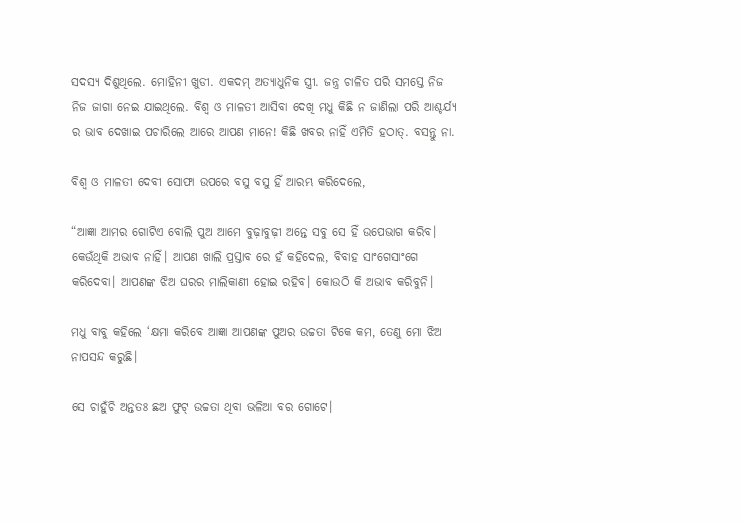ସଦସ୍ୟ ଦିଶୁଥିଲେ. ମୋହିନୀ ଖୁଡୀ. ଏକଦମ୍ ଅତ୍ୟାଧୁନିକ ସ୍ତ୍ରୀ. ଜନ୍ତ୍ର ଚାଳିତ ପରି ସମସ୍ତେ ନିଜ ନିଜ ଜାଗା ନେଇ ଯାଇଥିଲେ. ବିଶ୍ଵ ଓ ମାଳତୀ ଆସିବା ଦେଖି ମଧୁ କିଛି ନ ଜାଣିଲା ପରି ଆଶ୍ଚର୍ଯ୍ୟ ର ଭାବ ଦେଖାଇ ପଚାରିଲେ ଆରେ ଆପଣ ମାନେ! କିଛି ଖବର ନାହିଁ ଏମିତି ହଠାତ୍. ବସନ୍ତୁ ନା.

ବିଶ୍ଵ ଓ ମାଳତୀ ଦେବୀ ସୋଫା ଉପରେ ବସୁ ବସୁ ହିଁ ଆରମ୍ଭ କରିଦେଲେ,

“ଆଜ୍ଞା ଆମର ଗୋଟିଏ ବୋଲି ପୁଅ ଆମେ ବୁଢ଼ାବୁଢ଼ୀ ଅନ୍ତେ ସବୁ ସେ ହିଁ ଉପେଭାଗ କରିବ। କେଉଁଥିକି ଅଭାବ ନାହିଁ। ଆପଣ ଖାଲି ପ୍ରସ୍ତାବ ରେ ହଁ କହିଦେଲ, ବିବାହ ସାଂଗେସାଂଗେ କରିଦେବା। ଆପଣଙ୍କ ଝିଅ ଘରର ମାଲିକାଣୀ ହୋଇ ରହିବ। କୋଉଠି କି ଅଭାବ କରିବୁନି।

ମଧୁ ବାବୁ କହିଲେ ‘କ୍ଷମା କରିବେ ଆଜ୍ଞା ଆପଣଙ୍କ ପୁଅର ଉଚ୍ଚତା ଟିକେ କମ, ତେଣୁ ମୋ ଝିଅ ନାପସନ୍ଦ କରୁଛି।

ସେ ଚାହୁଁଚି ଅନ୍ତତଃ ଛଅ ଫୁଟ୍ ଉଚ୍ଚତା ଥିବା ଭଳିଆ ବର ଗୋଟେ।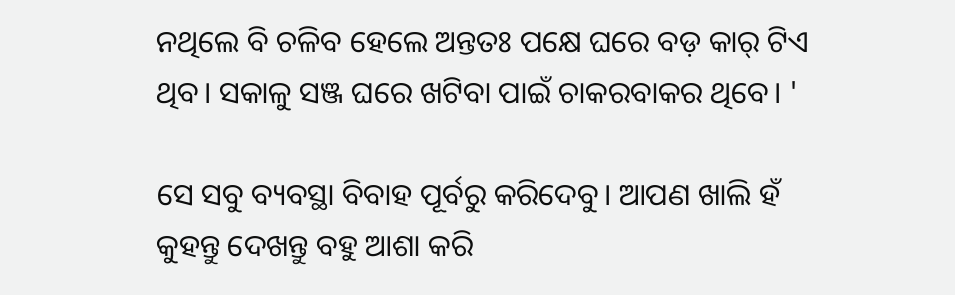ନଥିଲେ ବି ଚଳିବ ହେଲେ ଅନ୍ତତଃ ପକ୍ଷେ ଘରେ ବଡ଼ କାର୍ ଟିଏ ଥିବ। ସକାଳୁ ସଞ୍ଜ ଘରେ ଖଟିବା ପାଇଁ ଚାକରବାକର ଥିବେ। '

ସେ ସବୁ ବ୍ୟବସ୍ଥା ବିବାହ ପୂର୍ବରୁ କରିଦେବୁ। ଆପଣ ଖାଲି ହଁ କୁହନ୍ତୁ ଦେଖନ୍ତୁ ବହୁ ଆଶା କରି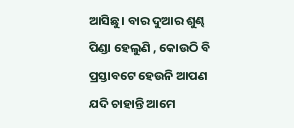ଆସିଛୁ। ବାର ଦୁଆର ଶୁଣ୍ଢ ପିଣ୍ଡା ହେଲୁଣି , କୋଉଠି ବି ପ୍ରସ୍ତାବଟେ ହେଉନି ଆପଣ ଯଦି ଚାହାନ୍ତି ଆମେ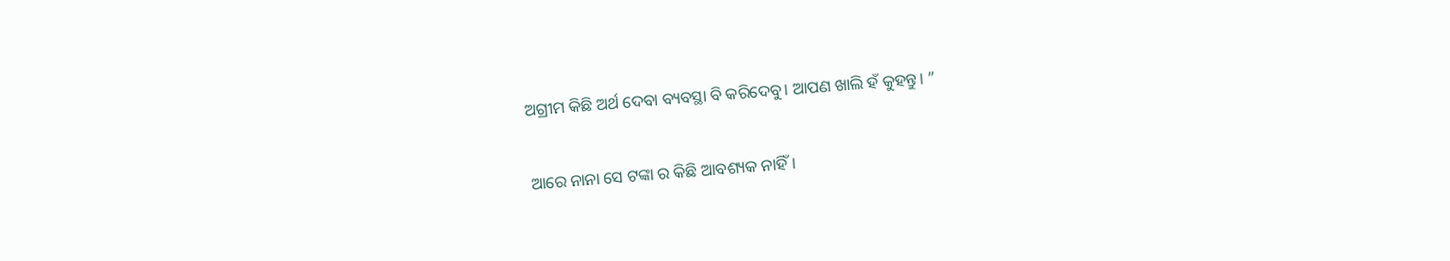ଅଗ୍ରୀମ କିଛି ଅର୍ଥ ଦେବା ବ୍ୟବସ୍ଥା ବି କରିଦେବୁ। ଆପଣ ଖାଲି ହଁ କୁହନ୍ତୁ। ”

ଆରେ ନାନା ସେ ଟଙ୍କା ର କିଛି ଆବଶ୍ୟକ ନାହିଁ।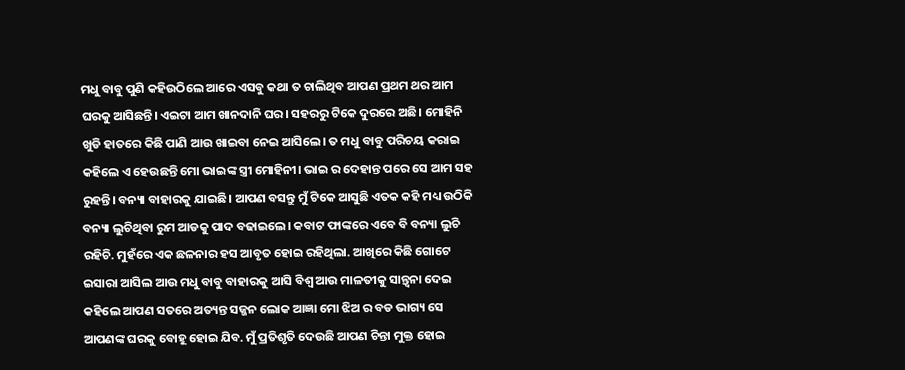ମଧୁ ବାବୁ ପୁଣି କହିଉଠିଲେ ଆରେ ଏସବୁ କଥା ତ ଚାଲିଥିବ ଆପଣ ପ୍ରଥମ ଥର ଆମ ଘରକୁ ଆସିଛନ୍ତି। ଏଇଟା ଆମ ଖାନଦାନି ଘର। ସହରରୁ ଟିକେ ଦୁରରେ ଅଛି। ମୋହିନି ଖୁଡି ହାତରେ କିଛି ପାଣି ଆଉ ଖାଇବା ନେଇ ଆସିଲେ। ତ ମଧୁ ବାବୁ ପରିଚୟ କରାଇ କହିଲେ ଏ ହେଉଛନ୍ତି ମୋ ଭାଇଙ୍କ ସ୍ତ୍ରୀ ମୋହିନୀ। ଭାଇ ର ଦେହାନ୍ତ ପରେ ସେ ଆମ ସହ ରୁହନ୍ତି। ବନ୍ୟା ବାହାରକୁ ଯାଇଛି। ଆପଣ ବସନ୍ତୁ ମୁଁ ଟିକେ ଆସୁଛି ଏତକ କହି ମଧ୍ୟ ଉଠିକି ବନ୍ୟା ଲୁଚିଥିବା ରୁମ ଆଡକୁ ପାଦ ବଢାଇଲେ। କବାଟ ଫାଙ୍କରେ ଏବେ ବି ବନ୍ୟା ଲୁଚି ରହିଚି. ମୁହଁରେ ଏକ ଛଳନାର ହସ ଆବୃତ ହୋଇ ରହିଥିଲା. ଆଖିରେ କିଛି ଗୋଟେ ଇସାରା ଆସିଲ ଆଉ ମଧୁ ବାବୁ ବାହାରକୁ ଆସି ବିଶ୍ଵ ଆଉ ମାଳତୀକୁ ସାନ୍ତ୍ଵନା ଦେଇ କହିଲେ ଆପଣ ସତରେ ଅତ୍ୟନ୍ତ ସଜ୍ଜନ ଲୋକ ଆଜ୍ଞା ମୋ ଝିଅ ର ବଡ ଭାଗ୍ୟ ସେ ଆପଣଙ୍କ ଘରକୁ ବୋହୂ ହୋଇ ଯିବ. ମୁଁ ପ୍ରତିଶୃତି ଦେଉଛି ଆପଣ ଚିନ୍ତା ମୁକ୍ତ ହୋଇ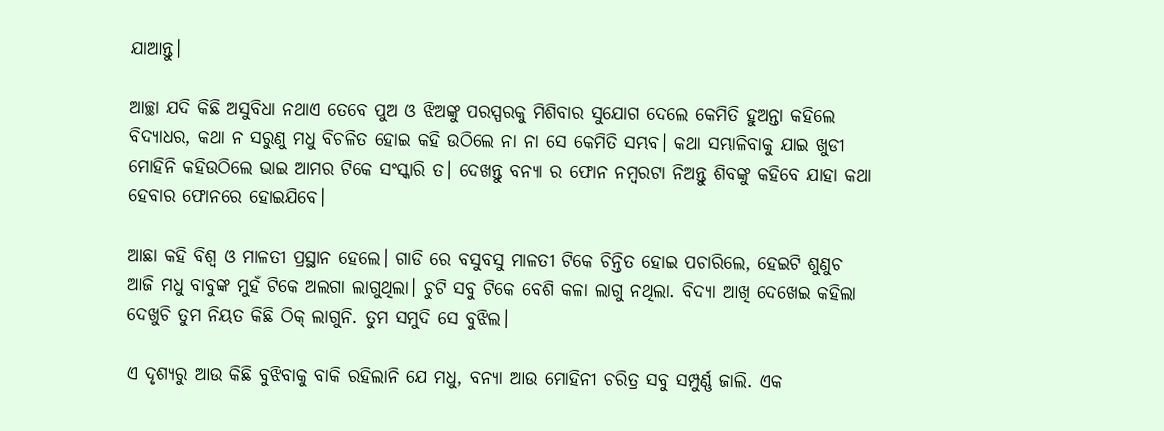ଯାଆନ୍ତୁ।

ଆଚ୍ଛା ଯଦି କିଛି ଅସୁବିଧା ନଥାଏ ତେବେ ପୁଅ ଓ ଝିଅଙ୍କୁ ପରସ୍ପରକୁ ମିଶିବାର ସୁଯୋଗ ଦେଲେ କେମିତି ହୁଅନ୍ତା କହିଲେ ବିଦ୍ୟାଧର, କଥା ନ ସରୁଣୁ ମଧୁ ବିଚଳିତ ହୋଇ କହି ଉଠିଲେ ନା ନା ସେ କେମିତି ସମ୍ଭବ। କଥା ସମ୍ଭାଳିବାକୁ ଯାଇ ଖୁଡୀ ମୋହିନି କହିଉଠିଲେ ଭାଇ ଆମର ଟିକେ ସଂସ୍କାରି ତ। ଦେଖନ୍ତୁ ବନ୍ୟା ର ଫୋନ ନମ୍ବରଟା ନିଅନ୍ତୁ ଶିବଙ୍କୁ କହିବେ ଯାହା କଥା ହେବାର ଫୋନରେ ହୋଇଯିବେ।

ଆଛା କହି ବିଶ୍ବ ଓ ମାଳତୀ ପ୍ରସ୍ଥାନ ହେଲେ। ଗାଡି ରେ ବସୁବସୁ ମାଳତୀ ଟିକେ ଚିନ୍ତିତ ହୋଇ ପଚାରିଲେ, ହେଇଟି ଶୁଣୁଚ ଆଜି ମଧୁ ବାବୁଙ୍କ ମୁହଁ ଟିକେ ଅଲଗା ଲାଗୁଥିଲା। ଚୁଟି ସବୁ ଟିକେ ବେଶି କଳା ଲାଗୁ ନଥିଲା. ବିଦ୍ୟା ଆଖି ଦେଖେଇ କହିଲା ଦେଖୁଚି ତୁମ ନିୟତ କିଛି ଠିକ୍ ଲାଗୁନି. ତୁମ ସମୁଦି ସେ ବୁଝିଲ।

ଏ ଦୃଶ୍ୟରୁ ଆଉ କିଛି ବୁଝିବାକୁ ବାକି ରହିଲାନି ଯେ ମଧୁ, ବନ୍ୟା ଆଉ ମୋହିନୀ ଚରିତ୍ର ସବୁ ସମ୍ପୁର୍ଣ୍ଣ ଜାଲି. ଏକ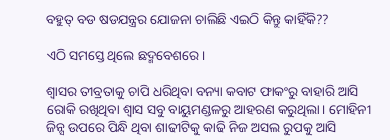ବହୁତ୍ ବଡ ଷଡଯନ୍ତ୍ରର ଯୋଜନା ଚାଲିଛି ଏଇଠି କିନ୍ତୁ କାହିଁକି??

ଏଠି ସମସ୍ତେ ଥିଲେ ଛଦ୍ମବେଶରେ।

ଶ୍ଵାସର ତୀବ୍ରତାକୁ ଚାପି ଧରିଥିବା ବନ୍ୟା କବାଟ ଫାକଂରୁ ବାହାରି ଆସି ରୋକି ରଖିଥିବା ଶ୍ଵାସ ସବୁ ବାୟୁମଣ୍ଡଳରୁ ଆହରଣ କରୁଥିଲା। ମୋହିନୀ ଜିନ୍ସ ଉପରେ ପିନ୍ଧି ଥିବା ଶାଢୀଟିକୁ କାଢି ନିଜ ଅସଲ ରୁପକୁ ଆସି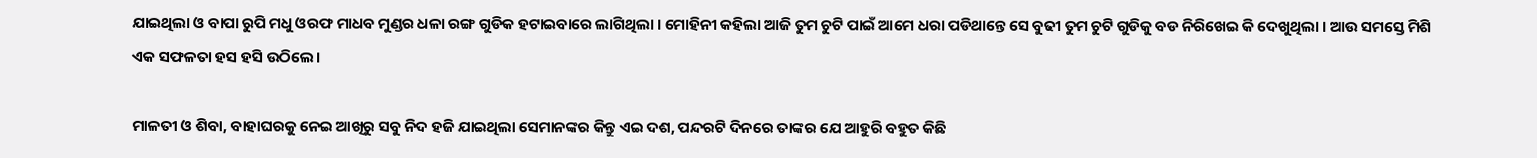ଯାଇଥିଲା ଓ ବାପା ରୁପି ମଧୁ ଓରଫ ମାଧବ ମୁଣ୍ଡର ଧଳା ରଙ୍ଗ ଗୁଡିକ ହଟାଇବାରେ ଲାଗିଥିଲା । ମୋହିନୀ କହିଲା ଆଜି ତୁମ ଚୁଟି ପାଇଁ ଆମେ ଧରା ପଡିଥାନ୍ତେ ସେ ବୁଢୀ ତୁମ ଚୁଟି ଗୁଡିକୁ ବଡ ନିରିଖେଇ କି ଦେଖୁଥିଲା । ଆଉ ସମସ୍ତେ ମିଶି ଏକ ସଫଳତା ହସ ହସି ଉଠିଲେ।

ମାଳତୀ ଓ ଶିବା, ବାହାଘରକୁ ନେଇ ଆଖିରୁ ସବୁ ନିଦ ହଜି ଯାଇଥିଲା ସେମାନଙ୍କର କିନ୍ତୁ ଏଇ ଦଶ, ପନ୍ଦରଟି ଦିନରେ ତାଙ୍କର ଯେ ଆହୁରି ବହୁତ କିଛି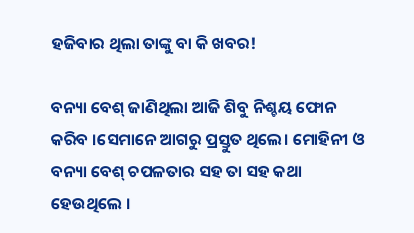ହଜିବାର ଥିଲା ତାଙ୍କୁ ବା କି ଖବର!

ବନ୍ୟା ବେଶ୍ ଜାଣିଥିଲା ଆଜି ଶିବୁ ନିଶ୍ଚୟ ଫୋନ କରିବ ।ସେମାନେ ଆଗରୁ ପ୍ରସ୍ତୁତ ଥିଲେ। ମୋହିନୀ ଓ ବନ୍ୟା ବେଶ୍ ଚପଳତାର ସହ ତା ସହ କଥା ହେଉଥିଲେ ।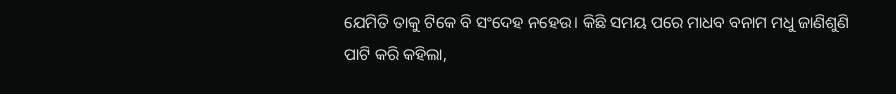ଯେମିତି ତାକୁ ଟିକେ ବି ସଂଦେହ ନହେଉ। କିଛି ସମୟ ପରେ ମାଧବ ବନାମ ମଧୁ ଜାଣିଶୁଣି ପାଟି କରି କହିଲା,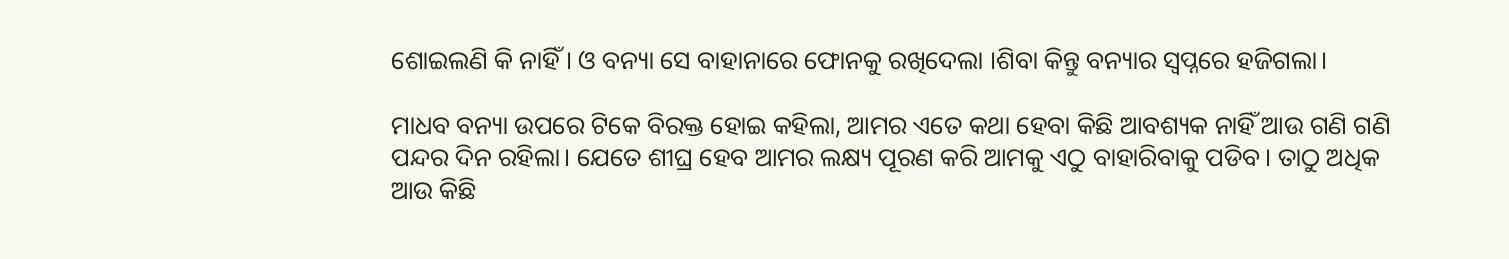ଶୋଇଲଣି କି ନାହିଁ। ଓ ବନ୍ୟା ସେ ବାହାନାରେ ଫୋନକୁ ରଖିଦେଲା ।ଶିବା କିନ୍ତୁ ବନ୍ୟାର ସ୍ଵପ୍ନରେ ହଜିଗଲା।

ମାଧବ ବନ୍ୟା ଉପରେ ଟିକେ ବିରକ୍ତ ହୋଇ କହିଲା, ଆମର ଏତେ କଥା ହେବା କିଛି ଆବଶ୍ୟକ ନାହିଁ ଆଉ ଗଣି ଗଣି ପନ୍ଦର ଦିନ ରହିଲା। ଯେତେ ଶୀଘ୍ର ହେବ ଆମର ଲକ୍ଷ୍ୟ ପୂରଣ କରି ଆମକୁ ଏଠୁ ବାହାରିବାକୁ ପଡିବ। ତାଠୁ ଅଧିକ ଆଉ କିଛି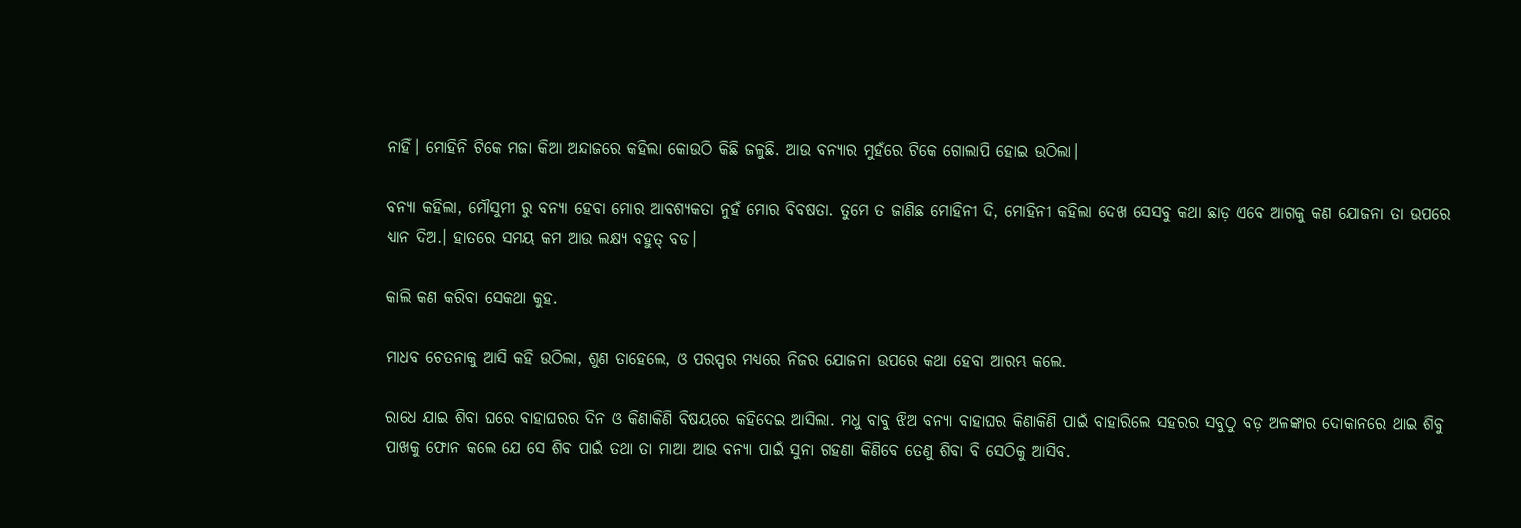ନାହିଁ। ମୋହିନି ଟିକେ ମଜା କିଆ ଅନ୍ଦାଜରେ କହିଲା କୋଉଠି କିଛି ଜଳୁଛି. ଆଉ ବନ୍ୟାର ମୁହଁରେ ଟିକେ ଗୋଲାପି ହୋଇ ଉଠିଲା।

ବନ୍ୟା କହିଲା, ମୌସୁମୀ ରୁ ବନ୍ୟା ହେବା ମୋର ଆବଶ୍ୟକତା ନୁହଁ ମୋର ବିବଷତା. ତୁମେ ତ ଜାଣିଛ ମୋହିନୀ ଦି, ମୋହିନୀ କହିଲା ଦେଖ ସେସବୁ କଥା ଛାଡ଼ ଏବେ ଆଗକୁ କଣ ଯୋଜନା ତା ଉପରେ ଧ୍ୟାନ ଦିଅ.। ହାତରେ ସମୟ କମ ଆଉ ଲକ୍ଷ୍ୟ ବହୁତ୍ ବଡ।

କାଲି କଣ କରିବା ସେକଥା କୁହ.

ମାଧବ ଚେତନାକୁ ଆସି କହି ଉଠିଲା, ଶୁଣ ତାହେଲେ, ଓ ପରସ୍ପର ମଧ୍ୟରେ ନିଜର ଯୋଜନା ଉପରେ କଥା ହେବା ଆରମ୍ଭ କଲେ.

ରାଧେ ଯାଇ ଶିବା ଘରେ ବାହାଘରର ଦିନ ଓ କିଣାକିଣି ବିଷୟରେ କହିଦେଇ ଆସିଲା. ମଧୁ ବାବୁ ଝିଅ ବନ୍ୟା ବାହାଘର କିଣାକିଣି ପାଇଁ ବାହାରିଲେ ସହରର ସବୁଠୁ ବଡ଼ ଅଳଙ୍କାର ଦୋକାନରେ ଥାଇ ଶିବୁ ପାଖକୁ ଫୋନ କଲେ ଯେ ସେ ଶିବ ପାଇଁ ତଥା ତା ମାଆ ଆଉ ବନ୍ୟା ପାଇଁ ସୁନା ଗହଣା କିଣିବେ ତେଣୁ ଶିବା ବି ସେଠିକୁ ଆସିବ.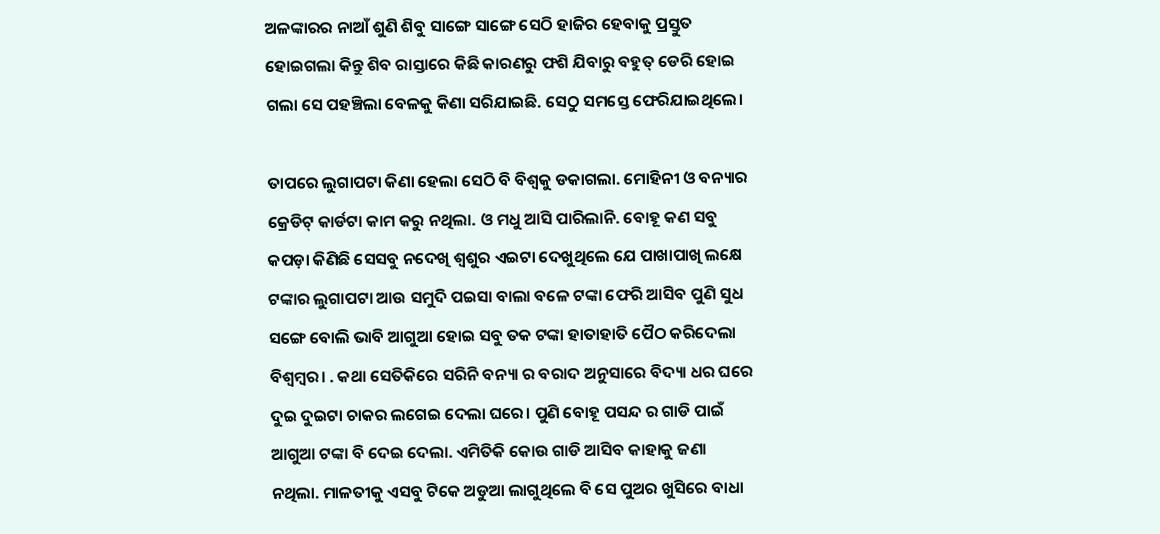ଅଳଙ୍କାରର ନାଆଁ ଶୁଣି ଶିବୁ ସାଙ୍ଗେ ସାଙ୍ଗେ ସେଠି ହାଜିର ହେବାକୁ ପ୍ରସ୍ତୁତ ହୋଇଗଲା କିନ୍ତୁ ଶିବ ରାସ୍ତାରେ କିଛି କାରଣରୁ ଫଶି ଯିବାରୁ ବହୁତ୍ ଡେରି ହୋଇ ଗଲା ସେ ପହଞ୍ଚିଲା ବେଳକୁ କିଣା ସରିଯାଇଛି. ସେଠୁ ସମସ୍ତେ ଫେରିଯାଇଥିଲେ।

ତାପରେ ଲୁଗାପଟା କିଣା ହେଲା ସେଠି ବି ବିଶ୍ବକୁ ଡକାଗଲା. ମୋହିନୀ ଓ ବନ୍ୟାର କ୍ରେଡିଟ୍ କାର୍ଡଟା କାମ କରୁ ନଥିଲା. ଓ ମଧୁ ଆସି ପାରିଲାନି. ବୋହୂ କଣ ସବୁ କପଡ଼ା କିଣିଛି ସେସବୁ ନଦେଖି ଶ୍ୱଶୁର ଏଇଟା ଦେଖୁଥିଲେ ଯେ ପାଖାପାଖି ଲକ୍ଷେ ଟଙ୍କାର ଲୁଗାପଟା ଆଉ ସମୁଦି ପଇସା ବାଲା ବଳେ ଟଙ୍କା ଫେରି ଆସିବ ପୁଣି ସୁଧ ସଙ୍ଗେ ବୋଲି ଭାବି ଆଗୁଆ ହୋଇ ସବୁ ତକ ଟଙ୍କା ହାତାହାତି ପୈଠ କରିଦେଲା ବିଶ୍ବମ୍ବର। . କଥା ସେତିକିରେ ସରିନି ବନ୍ୟା ର ବରାଦ ଅନୁସାରେ ବିଦ୍ୟା ଧର ଘରେ ଦୁଇ ଦୁଇଟା ଚାକର ଲଗେଇ ଦେଲା ଘରେ। ପୁଣି ବୋହୂ ପସନ୍ଦ ର ଗାଡି ପାଇଁ ଆଗୁଆ ଟଙ୍କା ବି ଦେଇ ଦେଲା. ଏମିତିକି କୋଉ ଗାଡି ଆସିବ କାହାକୁ ଜଣା ନଥିଲା. ମାଳତୀକୁ ଏସବୁ ଟିକେ ଅଡୁଆ ଲାଗୁଥିଲେ ବି ସେ ପୁଅର ଖୁସିରେ ବାଧା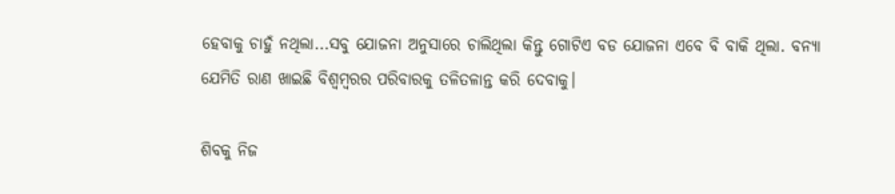ହେବାକୁ ଚାହୁଁ ନଥିଲା...ସବୁ ଯୋଜନା ଅନୁସାରେ ଚାଲିଥିଲା କିନ୍ତୁ ଗୋଟିଏ ବଡ ଯୋଜନା ଏବେ ବି ବାକି ଥିଲା. ବନ୍ୟା ଯେମିତି ରାଣ ଖାଇଛି ବିଶ୍ବମ୍ବରର ପରିବାରକୁ ତଳିତଳାନ୍ତ କରି ଦେବାକୁ।

ଶିବକୁ ନିଜ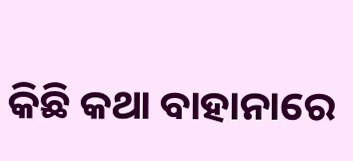କିଛି କଥା ବାହାନାରେ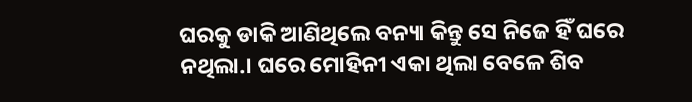ଘରକୁ ଡାକି ଆଣିଥିଲେ ବନ୍ୟା କିନ୍ତୁ ସେ ନିଜେ ହିଁ ଘରେ ନଥିଲା.। ଘରେ ମୋହିନୀ ଏକା ଥିଲା ବେଳେ ଶିବ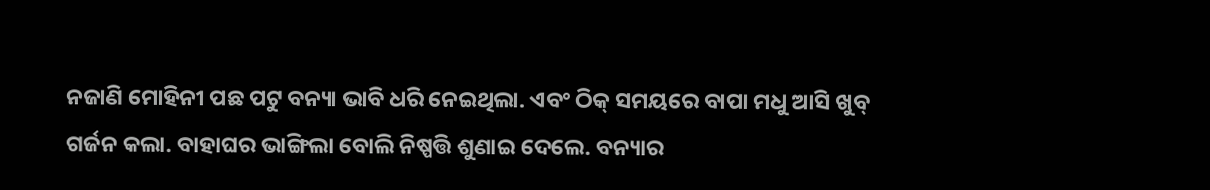ନଜାଣି ମୋହିନୀ ପଛ ପଟୁ ବନ୍ୟା ଭାବି ଧରି ନେଇଥିଲା. ଏବଂ ଠିକ୍ ସମୟରେ ବାପା ମଧୁ ଆସି ଖୁବ୍ ଗର୍ଜନ କଲା. ବାହାଘର ଭାଙ୍ଗିଲା ବୋଲି ନିଷ୍ପତ୍ତି ଶୁଣାଇ ଦେଲେ. ବନ୍ୟାର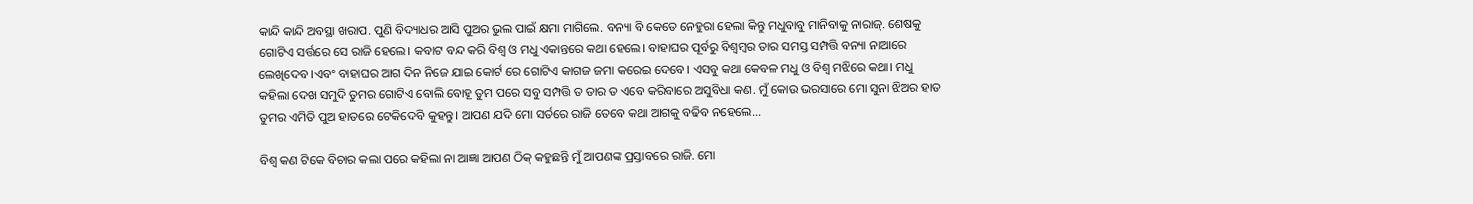କାନ୍ଦି କାନ୍ଦି ଅବସ୍ଥା ଖରାପ. ପୁଣି ବିଦ୍ୟାଧର ଆସି ପୁଅର ଭୁଲ ପାଇଁ କ୍ଷମା ମାଗିଲେ. ବନ୍ୟା ବି କେତେ ନେହୁରା ହେଲା କିନ୍ତୁ ମଧୁବାବୁ ମାନିବାକୁ ନାରାଜ୍. ଶେଷକୁ ଗୋଟିଏ ସର୍ତ୍ତରେ ସେ ରାଜି ହେଲେ। କବାଟ ବନ୍ଦ କରି ବିଶ୍ଵ ଓ ମଧୁ ଏକାନ୍ତରେ କଥା ହେଲେ। ବାହାଘର ପୂର୍ବରୁ ବିଶ୍ବମ୍ବର ତାର ସମସ୍ତ ସମ୍ପତ୍ତି ବନ୍ୟା ନାଆରେ ଲେଖିଦେବ ।ଏବଂ ବାହାଘର ଆଗ ଦିନ ନିଜେ ଯାଇ କୋର୍ଟ ରେ ଗୋଟିଏ କାଗଜ ଜମା କରେଇ ଦେବେ। ଏସବୁ କଥା କେବଳ ମଧୁ ଓ ବିଶ୍ଵ ମଝିରେ କଥା। ମଧୁ କହିଲା ଦେଖ ସମୁଦି ତୁମର ଗୋଟିଏ ବୋଲି ବୋହୂ ତୁମ ପରେ ସବୁ ସମ୍ପତ୍ତି ତ ତାର ତ ଏବେ କରିବାରେ ଅସୁବିଧା କଣ. ମୁଁ କୋଉ ଭରସାରେ ମୋ ସୁନା ଝିଅର ହାତ ତୁମର ଏମିତି ପୁଅ ହାତରେ ଟେକିଦେବି କୁହନ୍ତୁ। ଆପଣ ଯଦି ମୋ ସର୍ତରେ ରାଜି ତେବେ କଥା ଆଗକୁ ବଢିବ ନହେଲେ...

ବିଶ୍ଵ କଣ ଟିକେ ବିଚାର କଲା ପରେ କହିଲା ନା ଆଜ୍ଞା ଆପଣ ଠିକ୍ କହୁଛନ୍ତି ମୁଁ ଆପଣଙ୍କ ପ୍ରସ୍ତାବରେ ରାଜି. ମୋ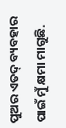ପୁଅର ଏତଦ୍ ବ୍ୟବହାର ପାଇଁ ମୁଁ କ୍ଷମା ମାଗୁଛି.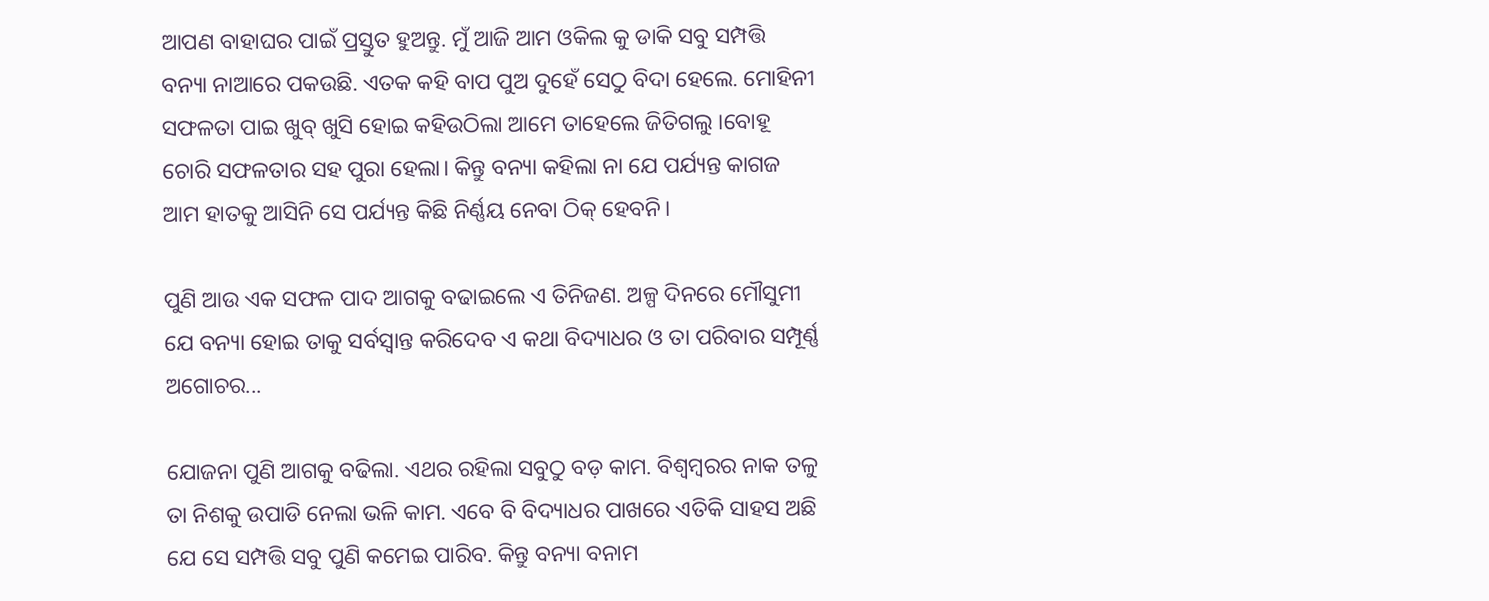ଆପଣ ବାହାଘର ପାଇଁ ପ୍ରସ୍ତୁତ ହୁଅନ୍ତୁ. ମୁଁ ଆଜି ଆମ ଓକିଲ କୁ ଡାକି ସବୁ ସମ୍ପତ୍ତି ବନ୍ୟା ନାଆରେ ପକଉଛି. ଏତକ କହି ବାପ ପୁଅ ଦୁହେଁ ସେଠୁ ବିଦା ହେଲେ. ମୋହିନୀ ସଫଳତା ପାଇ ଖୁବ୍ ଖୁସି ହୋଇ କହିଉଠିଲା ଆମେ ତାହେଲେ ଜିତିଗଲୁ ।ବୋହୂ ଚୋରି ସଫଳତାର ସହ ପୁରା ହେଲା। କିନ୍ତୁ ବନ୍ୟା କହିଲା ନା ଯେ ପର୍ଯ୍ୟନ୍ତ କାଗଜ ଆମ ହାତକୁ ଆସିନି ସେ ପର୍ଯ୍ୟନ୍ତ କିଛି ନିର୍ଣ୍ଣୟ ନେବା ଠିକ୍ ହେବନି।

ପୁଣି ଆଉ ଏକ ସଫଳ ପାଦ ଆଗକୁ ବଢାଇଲେ ଏ ତିନିଜଣ. ଅଳ୍ପ ଦିନରେ ମୌସୁମୀ ଯେ ବନ୍ୟା ହୋଇ ତାକୁ ସର୍ବସ୍ବାନ୍ତ କରିଦେବ ଏ କଥା ବିଦ୍ୟାଧର ଓ ତା ପରିବାର ସମ୍ପୂର୍ଣ୍ଣ ଅଗୋଚର...

ଯୋଜନା ପୁଣି ଆଗକୁ ବଢିଲା. ଏଥର ରହିଲା ସବୁଠୁ ବଡ଼ କାମ. ବିଶ୍ବମ୍ବରର ନାକ ତଳୁ ତା ନିଶକୁ ଉପାଡି ନେଲା ଭଳି କାମ. ଏବେ ବି ବିଦ୍ୟାଧର ପାଖରେ ଏତିକି ସାହସ ଅଛି ଯେ ସେ ସମ୍ପତ୍ତି ସବୁ ପୁଣି କମେଇ ପାରିବ. କିନ୍ତୁ ବନ୍ୟା ବନାମ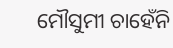ମୌସୁମୀ ଚାହେଁନି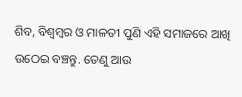ଶିବ, ବିଶ୍ବମ୍ବର ଓ ମାଳତୀ ପୁଣି ଏହି ସମାଜରେ ଆଖି ଉଠେଇ ବଞ୍ଚନ୍ତୁ. ତେଣୁ ଆଉ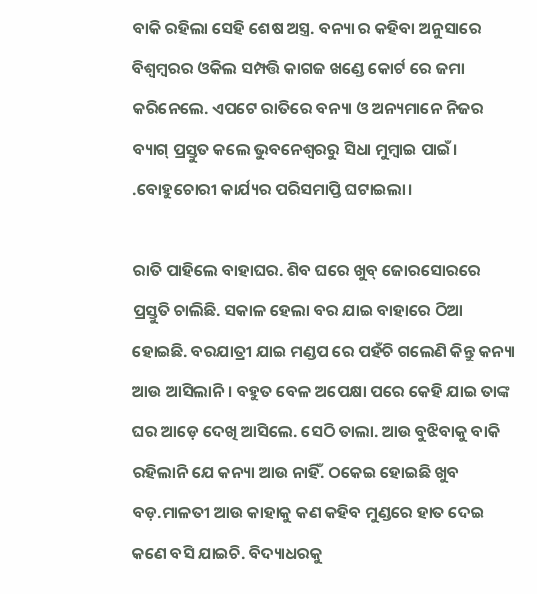ବାକି ରହିଲା ସେହି ଶେଷ ଅସ୍ତ୍ର. ବନ୍ୟା ର କହିବା ଅନୁସାରେ ବିଶ୍ବମ୍ବରର ଓକିଲ ସମ୍ପତ୍ତି କାଗଜ ଖଣ୍ଡେ କୋର୍ଟ ରେ ଜମା କରିନେଲେ. ଏପଟେ ରାତିରେ ବନ୍ୟା ଓ ଅନ୍ୟମାନେ ନିଜର ବ୍ୟାଗ୍ ପ୍ରସ୍ତୁତ କଲେ ଭୁବନେଶ୍ଵରରୁ ସିଧା ମୁମ୍ବାଇ ପାଇଁ। .ବୋହୁଚୋରୀ କାର୍ଯ୍ୟର ପରିସମାପ୍ତି ଘଟାଇଲା।

ରାତି ପାହିଲେ ବାହାଘର. ଶିବ ଘରେ ଖୁବ୍ ଜୋରସୋରରେ ପ୍ରସ୍ତୁତି ଚାଲିଛି. ସକାଳ ହେଲା ବର ଯାଇ ବାହାରେ ଠିଆ ହୋଇଛି. ବରଯାତ୍ରୀ ଯାଇ ମଣ୍ଡପ ରେ ପହଁଚି ଗଲେଣି କିନ୍ତୁ କନ୍ୟା ଆଉ ଆସିଲାନି। ବହୁତ ବେଳ ଅପେକ୍ଷା ପରେ କେହି ଯାଇ ତାଙ୍କ ଘର ଆଡ଼େ ଦେଖି ଆସିଲେ. ସେଠି ତାଲା. ଆଉ ବୁଝିବାକୁ ବାକି ରହିଲାନି ଯେ କନ୍ୟା ଆଉ ନାହିଁ. ଠକେଇ ହୋଇଛି ଖୁବ ବଡ଼.ମାଳତୀ ଆଉ କାହାକୁ କଣ କହିବ ମୁଣ୍ଡରେ ହାତ ଦେଇ କଣେ ବସି ଯାଇଚି. ବିଦ୍ୟାଧରକୁ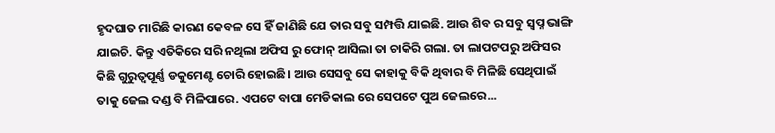ହୃଦଘାତ ମାରିଛି କାରଣ କେବଳ ସେ ହିଁ ଜାଣିଛି ଯେ ତାର ସବୁ ସମ୍ପତ୍ତି ଯାଇଛି. ଆଉ ଶିବ ର ସବୁ ସ୍ଵପ୍ନ ଭାଙ୍ଗି ଯାଇଚି. କିନ୍ତୁ ଏତିକିରେ ସରି ନଥିଲା ଅଫିସ ରୁ ଫୋନ୍ ଆସିଲା ତା ଚାକିରି ଗଲା. ତା ଲାପଟପରୁ ଅଫିସର କିଛି ଗୁରୁତ୍ଵପୂର୍ଣ୍ଣ ଡକୁମେଣ୍ଟ ଚୋରି ହୋଇଛି। ଆଉ ସେସବୁ ସେ କାହାକୁ ବିକି ଥିବାର ବି ମିଳିଛି ସେଥିପାଇଁ ତାକୁ ଜେଲ ଦଣ୍ଡ ବି ମିଳିପାରେ. ଏପଟେ ବାପା ମେଡିକାଲ ରେ ସେପଟେ ପୁଅ ଜେଲରେ...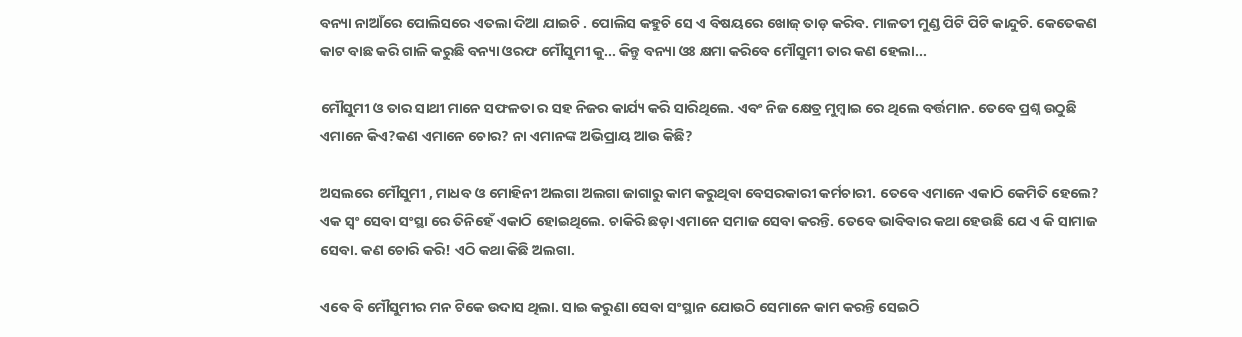ବନ୍ୟା ନାଆଁରେ ପୋଲିସରେ ଏତଲା ଦିଆ ଯାଇଚି . ପୋଲିସ କହୁଚି ସେ ଏ ବିଷୟରେ ଖୋଜ୍ ତାଡ଼ କରିବ. ମାଳତୀ ମୁଣ୍ଡ ପିଟି ପିଟି କାନ୍ଦୁଚି. କେତେକଣ କାଟ ବାଛ କରି ଗାଳି କରୁଛି ବନ୍ୟା ଓରଫ ମୌସୁମୀ କୁ... କିନ୍ତୁ ବନ୍ୟା ଓଃ କ୍ଷମା କରିବେ ମୌସୁମୀ ତାର କଣ ହେଲା...

ମୌସୁମୀ ଓ ତାର ସାଥୀ ମାନେ ସଫଳତା ର ସହ ନିଜର କାର୍ଯ୍ୟ କରି ସାରିଥିଲେ. ଏବଂ ନିଜ କ୍ଷେତ୍ର ମୁମ୍ବାଇ ରେ ଥିଲେ ବର୍ତ୍ତମାନ. ତେବେ ପ୍ରଶ୍ନ ଉଠୁଛି ଏମାନେ କିଏ?କଣ ଏମାନେ ଚୋର? ନା ଏମାନଙ୍କ ଅଭିପ୍ରାୟ ଆଉ କିଛି?

ଅସଲରେ ମୌସୁମୀ , ମାଧବ ଓ ମୋହିନୀ ଅଲଗା ଅଲଗା ଜାଗାରୁ କାମ କରୁଥିବା ବେସରକାରୀ କର୍ମଚାରୀ. ତେବେ ଏମାନେ ଏକାଠି କେମିତି ହେଲେ? ଏକ ସ୍ଵଂ ସେବା ସଂସ୍ଥା ରେ ତିନିହେଁ ଏକାଠି ହୋଇଥିଲେ. ଚାକିରି ଛଡ଼ା ଏମାନେ ସମାଜ ସେବା କରନ୍ତି. ତେବେ ଭାବିବାର କଥା ହେଉଛି ଯେ ଏ କି ସାମାଜ ସେବା. କଣ ଚୋରି କରି! ଏଠି କଥା କିଛି ଅଲଗା.

ଏବେ ବି ମୌସୁମୀର ମନ ଟିକେ ଉଦାସ ଥିଲା. ସାଇ କରୁଣା ସେବା ସଂସ୍ଥାନ ଯୋଉଠି ସେମାନେ କାମ କରନ୍ତି ସେଇଠି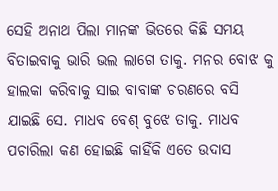ସେହି ଅନାଥ ପିଲା ମାନଙ୍କ ଭିତରେ କିଛି ସମୟ ବିତାଇବାକୁ ଭାରି ଭଲ ଲାଗେ ତାକୁ. ମନର ବୋଝ କୁ ହାଲକା କରିବାକୁ ସାଇ ବାବାଙ୍କ ଚରଣରେ ବସି ଯାଇଛି ସେ. ମାଧବ ବେଶ୍ ବୁଝେ ତାକୁ. ମାଧବ ପଚାରିଲା କଣ ହୋଇଛି କାହିଁକି ଏତେ ଉଦାସ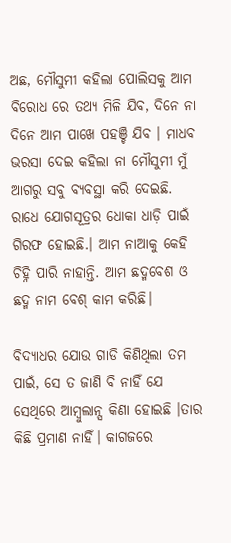ଅଛ, ମୌସୁମୀ କହିଲା ପୋଲିସକୁ ଆମ ବିରୋଧ ରେ ତଥ୍ଯ ମିଳି ଯିବ, ଦିନେ ନା ଦିନେ ଆମ ପାଖେ ପହଞ୍ଚି ଯିବ । ମାଧବ ଭରସା ଦେଇ କହିଲା ନା ମୌସୁମୀ ମୁଁ ଆଗରୁ ସବୁ ବ୍ୟବସ୍ଥା କରି ଦେଇଛି. ରାଧେ ଯୋଗସୂତ୍ରର ଧୋକା ଧାଡ଼ି ପାଇଁ ଗିରଫ ହୋଇଛି.। ଆମ ନାଆକୁ କେହି ଚିହ୍ନି ପାରି ନାହାନ୍ତି. ଆମ ଛଦ୍ମବେଶ ଓ ଛଦ୍ମ ନାମ ବେଶ୍ କାମ କରିଛି।

ବିଦ୍ୟାଧର ଯୋଉ ଗାଡି କିଣିଥିଲା ତମ ପାଇଁ, ସେ ତ ଜାଣି ବି ନାହିଁ ଯେ ସେଥିରେ ଆମ୍ବୁଲାନ୍ସ କିଣା ହୋଇଛି ।ତାର କିଛି ପ୍ରମାଣ ନାହିଁ। କାଗଜରେ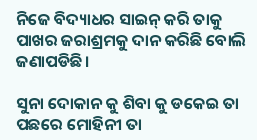ନିଜେ ବିଦ୍ୟାଧର ସାଇନ୍ କରି ତାକୁ ପାଖର ଜରାଶ୍ରମକୁ ଦାନ କରିଛି ବୋଲି ଜଣାପଡିଛି।

ସୁନା ଦୋକାନ କୁ ଶିବା କୁ ଡକେଇ ତା ପଛରେ ମୋହିନୀ ତା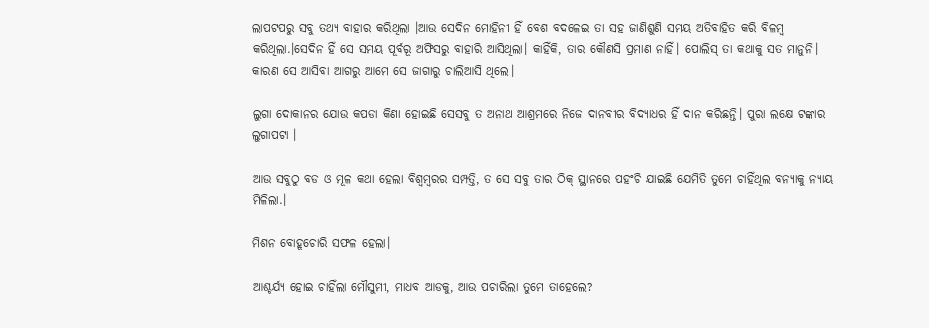ଲାପଟପରୁ ସବୁ ତଥ୍ୟ ବାହାର କରିଥିଲା ।ଆଉ ସେଦିନ ମୋହିନୀ ହିଁ ବେଶ ବଦଳେଇ ତା ସହ ଜାଣିଶୁଣି ସମୟ ଅତିବାହିତ କରି ବିଳମ୍ବ କରିଥିଲା.।ସେଦିନ ହିଁ ସେ ସମୟ ପୂର୍ବରୂ ଅଫିସରୁ ବାହାରି ଆସିଥିଲା। କାହିଁକି, ତାର କୌଣସି ପ୍ରମାଣ ନାହିଁ। ପୋଲିସ୍ ତା କଥାକୁ ସତ ମାନୁନି। କାରଣ ସେ ଆସିବା ଆଗରୁ ଆମେ ସେ ଜାଗାରୁ ଚାଲିଆସି ଥିଲେ।

ଲୁଗା ଦୋକାନର ଯୋଉ କପଡା କିଣା ହୋଇଛି ସେସବୁ ତ ଅନାଥ ଆଶ୍ରମରେ ନିଜେ ଦାନବୀର ବିଦ୍ୟାଧର ହିଁ ଦାନ କରିଛନ୍ତି। ପୁରା ଲକ୍ଷେ ଟଙ୍କାର ଲୁଗାପଟା ।

ଆଉ ସବୁଠୁ ବଡ ଓ ମୂଳ କଥା ହେଲା ବିଶ୍ବମ୍ବରର ସମ୍ପତ୍ତି, ତ ସେ ସବୁ ତାର ଠିକ୍ ସ୍ଥାନରେ ପହଂଚି ଯାଇଛି ଯେମିତି ତୁମେ ଚାହିଁଥିଲ ବନ୍ୟାକୁ ନ୍ୟାୟ ମିଳିଲା.।

ମିଶନ ବୋହୂଚୋରି ସଫଳ ହେଲା।

ଆଶ୍ଚର୍ଯ୍ୟ ହୋଇ ଚାହିଁଲା ମୌସୁମୀ, ମାଧବ ଆଡକୁ, ଆଉ ପଚାରିଲା ତୁମେ ତାହେଲେ?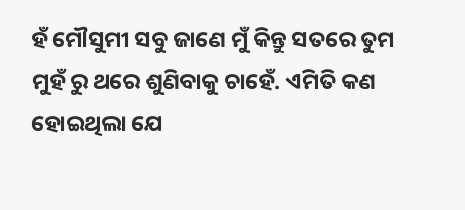ହଁ ମୌସୁମୀ ସବୁ ଜାଣେ ମୁଁ କିନ୍ତୁ ସତରେ ତୁମ ମୁହଁ ରୁ ଥରେ ଶୁଣିବାକୁ ଚାହେଁ. ଏମିତି କଣ ହୋଇଥିଲା ଯେ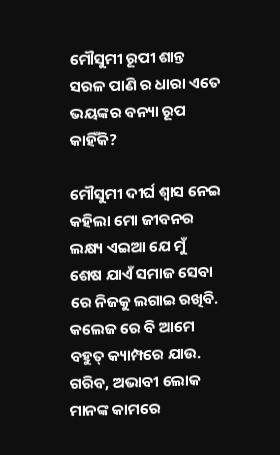ମୌସୁମୀ ରୂପୀ ଶାନ୍ତ ସରଳ ପାଣି ର ଧାରା ଏତେ ଭୟଙ୍କର ବନ୍ୟା ରୂପ କାହିଁକି?

ମୌସୁମୀ ଦୀର୍ଘ ଶ୍ଵାସ ନେଇ କହିଲା ମୋ ଜୀବନର ଲକ୍ଷ୍ୟ ଏଇଆ ଯେ ମୁଁ ଶେଷ ଯାଏଁ ସମାଜ ସେବା ରେ ନିଜକୁ ଲଗାଇ ରଖିବି. କଲେଜ ରେ ବି ଆମେ ବହୁତ୍ କ୍ୟାମ୍ପରେ ଯାଉ. ଗରିବ, ଅଭାବୀ ଲୋକ ମାନଙ୍କ କାମରେ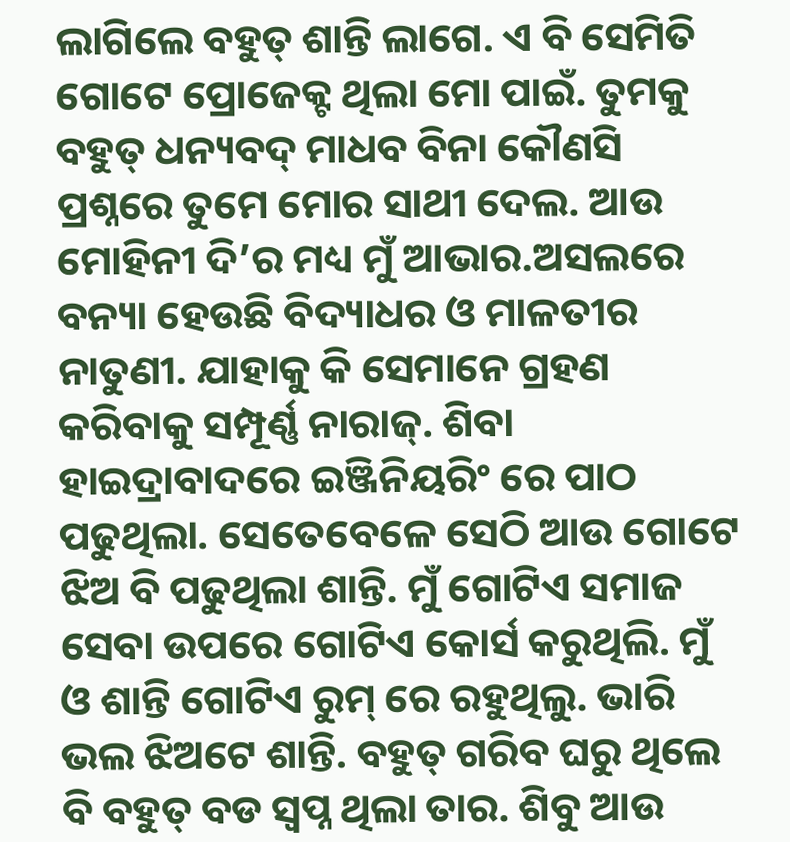ଲାଗିଲେ ବହୁତ୍ ଶାନ୍ତି ଲାଗେ. ଏ ବି ସେମିତି ଗୋଟେ ପ୍ରୋଜେକ୍ଟ ଥିଲା ମୋ ପାଇଁ. ତୁମକୁ ବହୁତ୍ ଧନ୍ୟବଦ୍ ମାଧବ ବିନା କୌଣସି ପ୍ରଶ୍ନରେ ତୁମେ ମୋର ସାଥୀ ଦେଲ. ଆଉ ମୋହିନୀ ଦି’ର ମଧ୍ୟ ମୁଁ ଆଭାର.ଅସଲରେ ବନ୍ୟା ହେଉଛି ବିଦ୍ୟାଧର ଓ ମାଳତୀର ନାତୁଣୀ. ଯାହାକୁ କି ସେମାନେ ଗ୍ରହଣ କରିବାକୁ ସମ୍ପୂର୍ଣ୍ଣ ନାରାଜ୍. ଶିବା ହାଇଦ୍ରାବାଦରେ ଇଞ୍ଜିନିୟରିଂ ରେ ପାଠ ପଢୁଥିଲା. ସେତେବେଳେ ସେଠି ଆଉ ଗୋଟେ ଝିଅ ବି ପଢୁଥିଲା ଶାନ୍ତି. ମୁଁ ଗୋଟିଏ ସମାଜ ସେବା ଉପରେ ଗୋଟିଏ କୋର୍ସ କରୁଥିଲି. ମୁଁ ଓ ଶାନ୍ତି ଗୋଟିଏ ରୁମ୍ ରେ ରହୁଥିଲୁ. ଭାରି ଭଲ ଝିଅଟେ ଶାନ୍ତି. ବହୁତ୍ ଗରିବ ଘରୁ ଥିଲେ ବି ବହୁତ୍ ବଡ ସ୍ଵପ୍ନ ଥିଲା ତାର. ଶିବୁ ଆଉ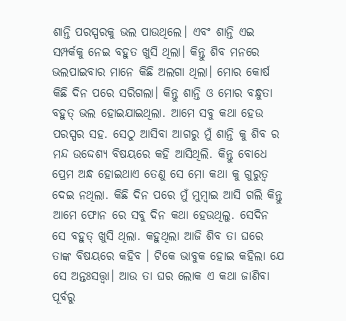ଶାନ୍ତି ପରସ୍ପରକୁ ଭଲ ପାଉଥିଲେ। ଏବଂ ଶାନ୍ତି ଏଇ ସମ୍ପର୍କକୁ ନେଇ ବହୁତ ଖୁସି ଥିଲା। କିନ୍ତୁ ଶିବ ମନରେ ଭଲପାଇବାର ମାନେ କିଛି ଅଲଗା ଥିଲା। ମୋର କୋର୍ଷ କିଛି ଦିନ ପରେ ସରିଗଲା। କିନ୍ତୁ ଶାନ୍ତି ଓ ମୋର ବନ୍ଧୁତା ବହୁତ୍ ଭଲ ହୋଇଯାଇଥିଲା. ଆମେ ସବୁ କଥା ହେଉ ପରସ୍ପର ସହ. ସେଠୁ ଆସିବା ଆଗରୁ ମୁଁ ଶାନ୍ତି କୁ ଶିବ ର ମନ୍ଦ ଉଦ୍ଦେଶ୍ୟ ବିଷୟରେ କହି ଆସିଥିଲି. କିନ୍ତୁ ବୋଧେ ପ୍ରେମ ଅନ୍ଧ ହୋଇଥାଏ ତେଣୁ ସେ ମୋ କଥା କୁ ଗୁରୁତ୍ଵ ଦେଇ ନଥିଲା. କିଛି ଦିନ ପରେ ମୁଁ ମୁମ୍ବାଇ ଆସି ଗଲି କିନ୍ତୁ ଆମେ ଫୋନ ରେ ସବୁ ଦିନ କଥା ହେଉଥିଲୁ. ସେଦିନ ସେ ବହୁତ୍ ଖୁସି ଥିଲା. କହୁଥିଲା ଆଜି ଶିବ ତା ଘରେ ତାଙ୍କ ବିଷୟରେ କହିବ । ଟିକେ ଭାବୁକ ହୋଇ କହିଲା ଯେ ସେ ଅନ୍ତଃସତ୍ତ୍ଵା। ଆଉ ତା ଘର ଲୋକ ଏ କଥା ଜାଣିବା ପୂର୍ବରୁ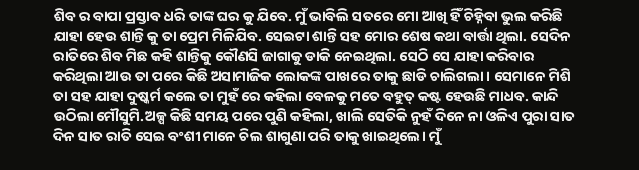ଶିବ ର ବାପା ପ୍ରସ୍ତାବ ଧରି ତାଙ୍କ ଘର କୁ ଯିବେ. ମୁଁ ଭାବିଲି ସତରେ ମୋ ଆଖି ହିଁ ଚିହ୍ନିବା ଭୁଲ କରିଛି ଯାହା ହେଉ ଶାନ୍ତି କୁ ତା ପ୍ରେମ ମିଳିଯିବ. ସେଇଟା ଶାନ୍ତି ସହ ମୋର ଶେଷ କଥା ବାର୍ତ୍ତା ଥିଲା. ସେଦିନ ରାତିରେ ଶିବ ମିଛ କହି ଶାନ୍ତିକୁ କୌଣସି ଜାଗାକୁ ଡାକି ନେଇଥିଲା. ସେଠି ସେ ଯାହା କରିବାର କରିଥିଲା ଆଉ ତା ପରେ କିଛି ଅସାମାଜିକ ଲୋକଙ୍କ ପାଖରେ ତାକୁ ଛାଡି ଚାଲିଗଲା। ସେମାନେ ମିଶି ତା ସହ ଯାହା ଦୁଷ୍କର୍ମ କଲେ ତା ମୁହଁ ରେ କହିଲା ବେଳକୁ ମତେ ବହୁତ୍ କଷ୍ଟ ହେଉଛି ମାଧବ. କାନ୍ଦି ଉଠିଲା ମୌସୁମି.ଅଳ୍ପ କିଛି ସମୟ ପରେ ପୁଣି କହିଲା, ଖାଲି ସେତିକି ନୁହଁ ଦିନେ ନା ଓଳିଏ ପୁରା ସାତ ଦିନ ସାତ ରାତି ସେଇ ବଂଶୀ ମାନେ ଚିଲ ଶାଗୁଣା ପରି ତାକୁ ଖାଇଥିଲେ। ମୁଁ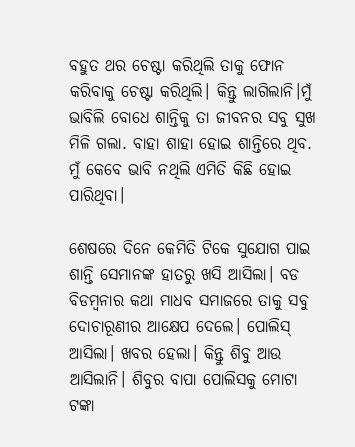ବହୁତ ଥର ଚେଷ୍ଟା କରିଥିଲି ତାକୁ ଫୋନ କରିବାକୁ ଚେଷ୍ଟା କରିଥିଲି। କିନ୍ତୁ ଲାଗିଲାନି।ମୁଁ ଭାବିଲି ବୋଧେ ଶାନ୍ତିକୁ ତା ଜୀବନର ସବୁ ସୁଖ ମିଳି ଗଲା. ବାହା ଶାହା ହୋଇ ଶାନ୍ତିରେ ଥିବ. ମୁଁ କେବେ ଭାବି ନଥିଲି ଏମିତି କିଛି ହୋଇ ପାରିଥିବା।

ଶେଷରେ ଦିନେ କେମିତି ଟିକେ ସୁଯୋଗ ପାଇ ଶାନ୍ତି ସେମାନଙ୍କ ହାତରୁ ଖସି ଆସିଲା। ବଡ ବିଡମ୍ବନାର କଥା ମାଧବ ସମାଜରେ ତାକୁ ସବୁ ଦୋଚାରୂଣୀର ଆକ୍ଷେପ ଦେଲେ। ପୋଲିସ୍ ଆସିଲା। ଖବର ହେଲା। କିନ୍ତୁ ଶିବୁ ଆଉ ଆସିଲାନି। ଶିବୁର ବାପା ପୋଲିସକୁ ମୋଟା ଟଙ୍କା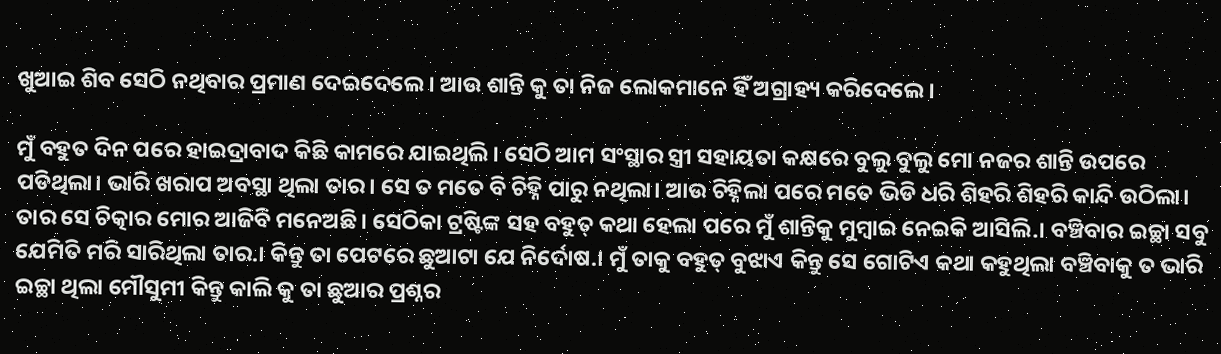ଖୁଆଇ ଶିବ ସେଠି ନଥିବାର ପ୍ରମାଣ ଦେଇଦେଲେ। ଆଉ ଶାନ୍ତି କୁ ତା ନିଜ ଲୋକମାନେ ହିଁ ଅଗ୍ରାହ୍ୟ କରିଦେଲେ।

ମୁଁ ବହୁତ ଦିନ ପରେ ହାଇଦ୍ରାବାଦ କିଛି କାମରେ ଯାଇଥିଲି। ସେଠି ଆମ ସଂସ୍ଥାର ସ୍ତ୍ରୀ ସହାୟତା କକ୍ଷରେ ବୁଲୁ ବୁଲୁ ମୋ ନଜର ଶାନ୍ତି ଉପରେ ପଡିଥିଲା। ଭାରି ଖରାପ ଅବସ୍ଥା ଥିଲା ତାର। ସେ ତ ମତେ ବି ଚିହ୍ନି ପାରୁ ନଥିଲା। ଆଉ ଚିହ୍ନିଲା ପରେ ମତେ ଭିଡି ଧରି ଶିହରି ଶିହରି କାନ୍ଦି ଉଠିଲା। ତାର ସେ ଚିତ୍କାର ମୋର ଆଜିବି ମନେଅଛି। ସେଠିକା ଟ୍ରଷ୍ଟିଙ୍କ ସହ ବହୁତ୍ କଥା ହେଲା ପରେ ମୁଁ ଶାନ୍ତିକୁ ମୁମ୍ବାଇ ନେଇକି ଆସିଲି.। ବଞ୍ଚିବାର ଇଚ୍ଛା ସବୁ ଯେମିତି ମରି ସାରିଥିଲା ତାର.। କିନ୍ତୁ ତା ପେଟରେ ଛୁଆଟା ଯେ ନିର୍ଦୋଷ.। ମୁଁ ତାକୁ ବହୁତ୍ ବୁଝାଏ କିନ୍ତୁ ସେ ଗୋଟିଏ କଥା କହୁଥିଲା ବଞ୍ଚିବାକୁ ତ ଭାରି ଇଚ୍ଛା ଥିଲା ମୌସୁମୀ କିନ୍ତୁ କାଲି କୁ ତା ଛୁଆର ପ୍ରଶ୍ନର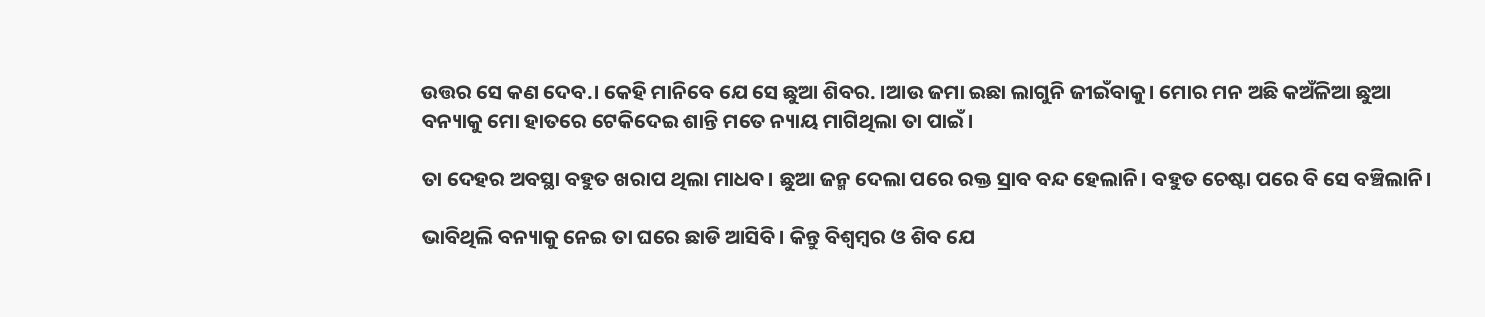ଉତ୍ତର ସେ କଣ ଦେବ.। କେହି ମାନିବେ ଯେ ସେ ଛୁଆ ଶିବର. ।ଆଉ ଜମା ଇଛା ଲାଗୁନି ଜୀଇଁବାକୁ। ମୋର ମନ ଅଛି କଅଁଳିଆ ଛୁଆ ବନ୍ୟାକୁ ମୋ ହାତରେ ଟେକିଦେଇ ଶାନ୍ତି ମତେ ନ୍ୟାୟ ମାଗିଥିଲା ତା ପାଇଁ।

ତା ଦେହର ଅବସ୍ଥା ବହୁତ ଖରାପ ଥିଲା ମାଧବ। ଛୁଆ ଜନ୍ମ ଦେଲା ପରେ ରକ୍ତ ସ୍ରାବ ବନ୍ଦ ହେଲାନି। ବହୁତ ଚେଷ୍ଟା ପରେ ବି ସେ ବଞ୍ଚିଲାନି।

ଭାବିଥିଲି ବନ୍ୟାକୁ ନେଇ ତା ଘରେ ଛାଡି ଆସିବି। କିନ୍ତୁ ବିଶ୍ବମ୍ବର ଓ ଶିବ ଯେ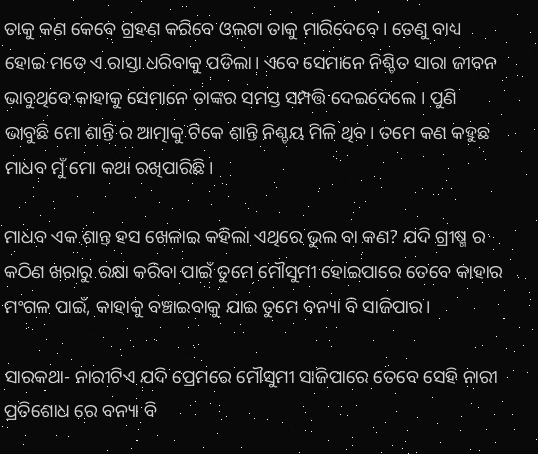ତାକୁ କଣ କେବେ ଗ୍ରହଣ କରିବେ ଓଲଟା ତାକୁ ମାରିଦେବେ। ତେଣୁ ବାଧ୍ୟ ହୋଇ ମତେ ଏ ରାସ୍ତା ଧରିବାକୁ ପଡିଲା। ଏବେ ସେମାନେ ନିଶ୍ଚିତ ସାରା ଜୀବନ ଭାବୁଥିବେ କାହାକୁ ସେମାନେ ତାଙ୍କର ସମସ୍ତ ସମ୍ପତ୍ତି ଦେଇଦେଲେ । ପୁଣି ଭାବୁଛି ମୋ ଶାନ୍ତି ର ଆତ୍ମାକୁ ଟିକେ ଶାନ୍ତି ନିଶ୍ଚୟ ମିଳି ଥିବ। ତମେ କଣ କହୁଛ ମାଧବ ମୁଁ ମୋ କଥା ରଖିପାରିଛି।

ମାଧବ ଏକ ଶାନ୍ତ ହସ ଖେଳାଇ କହିଲା ଏଥିରେ ଭୁଲ ବା କଣ? ଯଦି ଗ୍ରୀଷ୍ମ ର କଠିଣ ଖରାରୁ ରକ୍ଷା କରିବା ପାଇଁ ତୁମେ ମୌସୁମୀ ହୋଇପାରେ ତେବେ କାହାର ମଂଗଳ ପାଇଁ, କାହାକୁ ବଞ୍ଚାଇବାକୁ ଯାଇ ତୁମେ ବନ୍ୟା ବି ସାଜିପାର।

ସାରକଥା- ନାରୀଟିଏ ଯଦି ପ୍ରେମରେ ମୌସୁମୀ ସାଜିପାରେ ତେବେ ସେହି ନାରୀ ପ୍ରତିଶୋଧ ରେ ବନ୍ୟା ବି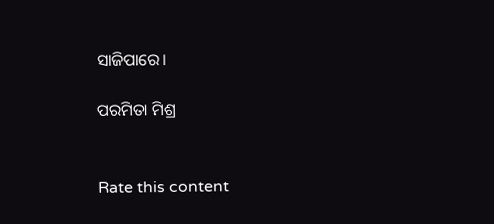ସାଜିପାରେ।

ପରମିତା ମିଶ୍ର


Rate this content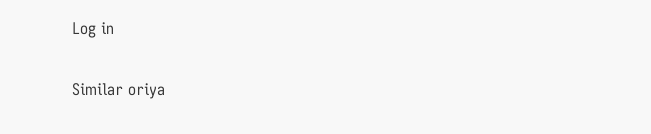Log in

Similar oriya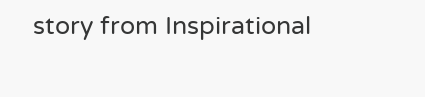story from Inspirational